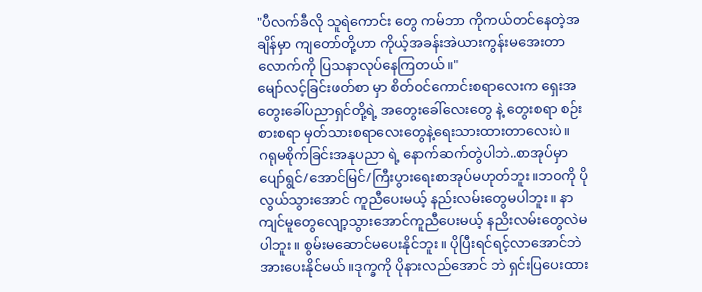"ပီလက်ခီလို သူရဲကောင်း တွေ ကမ်ဘာ ကိုကယ်တင်နေတဲ့အချိန်မှာ ကျတော်တို့ဟာ ကိုယ့်အခန်းအဲယားကွန်းမအေးတာလောက်ကို ပြသနာလုပ်နေကြတယ်။"
မျော်လင့်ခြင်းဖတ်စာ မှာ စိတ်၀င်ကောင်းစရာလေးက ရှေးအတွေးခေါ်ပညာရှင်တို့ရဲ့ အတွေးခေါ်လေးတွေ နဲ့ တွေးစရာ စဉ်းစားစရာ မှတ်သားစရာလေးတွေနဲ့ရေးသားထားတာလေးပဲ။
ဂရုမစိုက်ခြင်းအနုပညာ ရဲ့ နောက်ဆက်တွဲပါဘဲ..စာအုပ်မှာ ပျော်ရွင်/အောင်မြင်/ကြီးပွားရေးစာအုပ်မဟုတ်ဘူး။ဘ၀ကို ပိုလွယ်သွားအောင် ကူညီပေးမယ့် နည်းလမ်းတွေမပါဘူး။ နာကျင်မူတွေလျော့သွားအောင်ကူညီပေးမယ့် နညိးလမ်းတွေလဲမပါဘူး။ စွမ်းမဆောင်မပေးနိုင်ဘူး။ ပိုပြီးရင်ရင့်လာအောင်ဘဲ အားပေးနိုင်မယ်။ဒုက္ခကို ပိုနားလည်အောင် ဘဲ ရှင်းပြပေးထား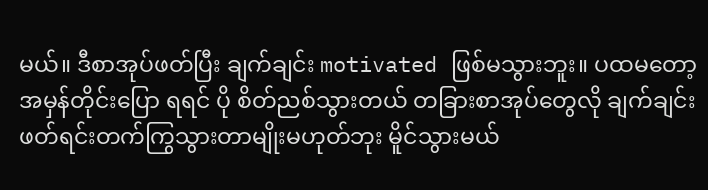မယ်။ ဒီစာအုပ်ဖတ်ပြီး ချက်ချင်း motivated ဖြစ်မသွားဘူး။ ပထမတော့ အမှန်တိုင်းပြော ရရင် ပို စိတ်ညစ်သွားတယ် တခြားစာအုပ်တွေလို ချက်ချင်းဖတ်ရင်းတက်ကြွသွားတာမျိုးမဟုတ်ဘုး မိူင်သွားမယ်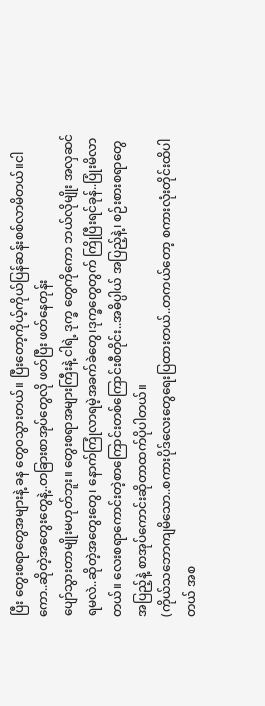ပြီး တွေးစရာတွေအများနဲ့ ခန တွေ၀သွားတယ်။ ပြီးတော့ကိုယ့်ကိုယ်ပြန်ဆန်းစစ်လာမိတယ်။ငါကော..ဆိုတဲ့အတွေးတွေနဲ့..တခြားစာအုပ်တွေလို ဖတ်ပြီး ဖတ်နေတုန်း
ပျော်သွားတာမျိုးမဟုတ်ဘူး။ တွေးစရာအများကြီးနဲ့ ငါရဲ့ ဒုက္ခ တွေကိုကော ဘယ်လိုမျိုး အလှဆင်ရမလဲ..ဆိုတဲ့အတွေးတွေ၊ နောက်ကြုံလာရမဲ့အခက်ခဲတွေ၊ဒုက္ခတွေတွက် ကြိုပြီးရင်ခုန်..ပြုံးမိလာတယ်။ လေးစရာကောင်းတဲ့စာကြောင်းတစ်ကြောင်းစီတိုင်း..အဓိပ္ပါယ် အပြည့်နဲ့၊ စဉ်းစားစရာတွေအပြည့်နဲ့ စာအုပ်ကောင်းဆိုတာထက်ပိုပါတယ်။
(ကိုယ်သဘောကျမိသော..စကားပိုဒ်လေးတွေရေးပြထားတယ်..တကယ်တော့ စကားလုံးတိုင်းထိပါတယ် အစ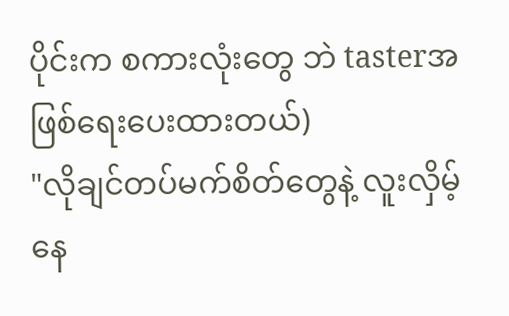ပိုင်းက စကားလုံးတွေ ဘဲ tasterအဖြစ်ရေးပေးထားတယ်)
"လိုချင်တပ်မက်စိတ်တွေနဲ့ လူးလှိမ့်နေ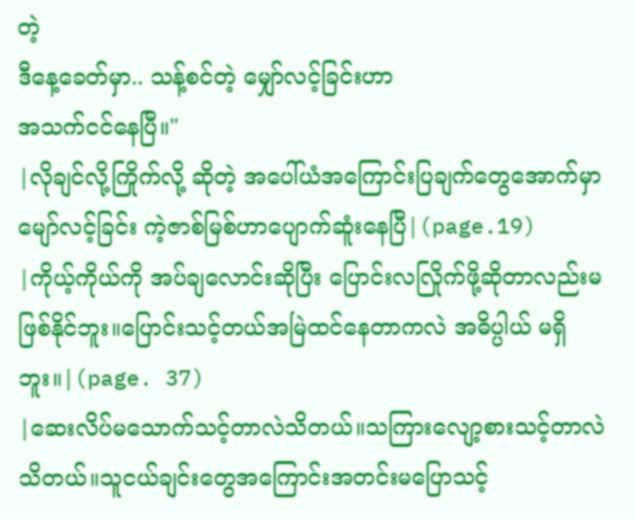တဲ့
ဒီနေ့ခေတ်မှာ.. သန့်စင်တဲ့ မျှော်လင့်ခြင်းဟာ
အသက်ငင်နေပြီ။"
|လိုချင်လို့ကြိုက်လို့ ဆိုတဲ့ အပေါ်ယံအကြောင်းပြချက်တွေအောက်မှာ မျော်လင့်ခြင်း ကဲ့ဇာစ်မြစ်ဟာပျောက်ဆူံးနေပြီ|(page.19)
|ကိုယ့်ကိုယ်ကို အပ်ချလောင်းဆိုပြီး ပြောင်းလလြိုက်ဖို့ဆိုတာလည်းမဖြစ်နိုင်ဘူး။ပြောင်းသင့်တယ်အမြဲထင်နေတာကလဲ အဓိပ္ပါယ် မရှိဘူး။|(page. 37)
|ဆေးလိပ်မသောက်သင့်တာလဲသိတယ်။သကြားလျော့စားသင့်တာလဲသိတယ်။သူငယ်ချင်းတွေအကြောင်းအတင်းမပြောသင့်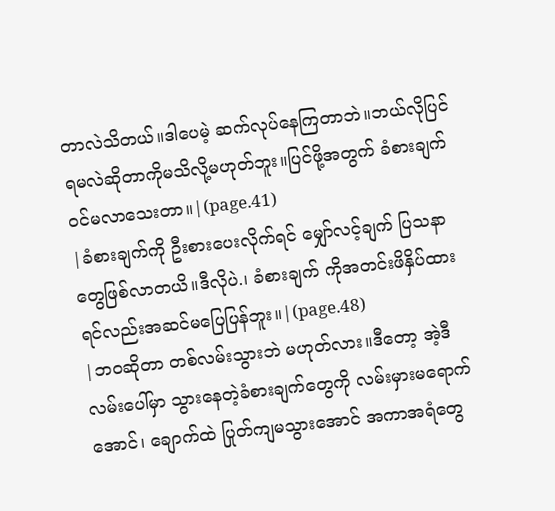တာလဲသိတယ်။ဒါပေမဲ့ ဆက်လုပ်နေကြတာဘဲ။ဘယ်လိုပြင်ရမလဲဆိုတာကိုမသိလို့မဟုတ်ဘူး။ပြင်ဖို့အတွက် ခံစားချက်၀င်မလာသေးတာ။|(page.41)
|ခံစားချက်ကို ဦးစားပေးလိုက်ရင် မျှော်လင့်ချက် ပြသနာ တွေဖြစ်လာတယိ။ဒီလိုပဲ.၊ ခံစားချက် ကိုအတင်းဖိနှိပ်ထားရင်လည်းအဆင်မပြေပြန်ဘူး။|(page.48)
|ဘ၀ဆိုတာ တစ်လမ်းသွားဘဲ မဟုတ်လား။ဒီတော့ အဲ့ဒီလမ်းပေါ်မှာ သွားနေတဲ့ခံစားချက်တွေကို လမ်းမှားမရောက်အောင်၊ ချောက်ထဲ ပြုတ်ကျမသွားအောင် အကာအရံတွေ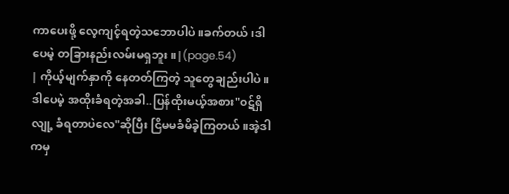ကာပေးဖို့ လေ့ကျင့်ရတဲ့သဘောပါပဲ။ခက်တယ်၊ဒါပေမဲ့ တခြားနည်းလမ်းမရှဘူး။|(page.54)
| ကိုယ့်မျက်နှာကို နေတတ်ကြတဲ့ သူတွေချည်းပါပဲ။ဒါပေမဲ့ အထိုးခံရတဲ့အခါ..ပြန်ထိုးမယ့်အစား"၀ဋ်ရှိလျု့ ခံရတာပဲလေ"ဆိုပြီး ငြိမမခံမိခဲ့ကြတယ်။အဲ့ဒါကမှ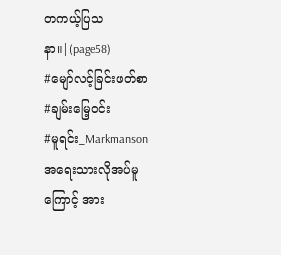တကယ့်ပြသနာ။|(page58)
#မျော်လင့်ခြင်းဖတ်စာ
#ချမ်းမြေ့၀င်း
#မူရင်း_Markmanson
အရေးသားလိုအပ်မူကြောင့် အား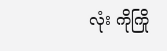လုံး ကိုကြို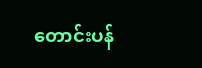တောင်းပန်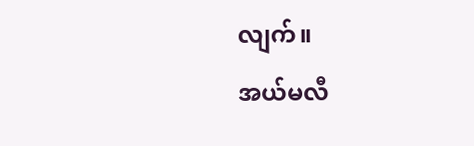လျက်။
အယ်မလီ